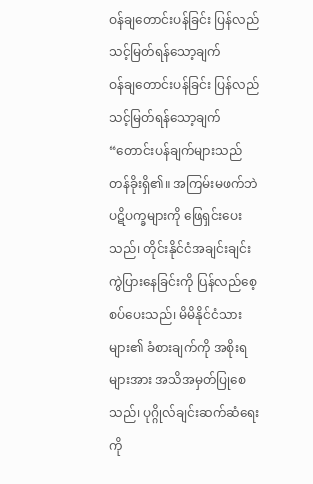ဝန်ချတောင်းပန်ခြင်း ပြန်လည်သင့်မြတ်ရန်သော့ချက်
ဝန်ချတောင်းပန်ခြင်း ပြန်လည်သင့်မြတ်ရန်သော့ချက်
“တောင်းပန်ချက်များသည် တန်ခိုးရှိ၏။ အကြမ်းမဖက်ဘဲ ပဋိပက္ခများကို ဖြေရှင်းပေးသည်၊ တိုင်းနိုင်ငံအချင်းချင်း ကွဲပြားနေခြင်းကို ပြန်လည်စေ့စပ်ပေးသည်၊ မိမိနိုင်ငံသားများ၏ ခံစားချက်ကို အစိုးရများအား အသိအမှတ်ပြုစေသည်၊ ပုဂ္ဂိုလ်ချင်းဆက်ဆံရေးကို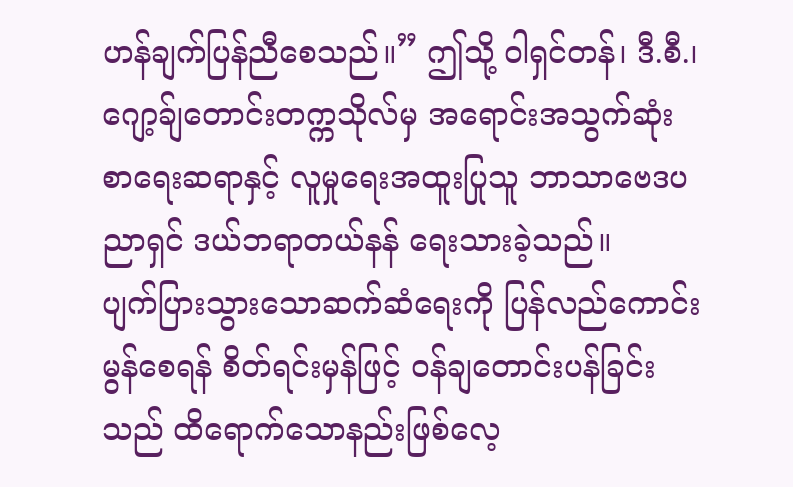ဟန်ချက်ပြန်ညီစေသည်။” ဤသို့ ဝါရှင်တန်၊ ဒီ.စီ.၊ ဂျော့ခ်ျတောင်းတက္ကသိုလ်မှ အရောင်းအသွက်ဆုံး စာရေးဆရာနှင့် လူမှုရေးအထူးပြုသူ ဘာသာဗေဒပညာရှင် ဒယ်ဘရာတယ်နန် ရေးသားခဲ့သည်။
ပျက်ပြားသွားသောဆက်ဆံရေးကို ပြန်လည်ကောင်းမွန်စေရန် စိတ်ရင်းမှန်ဖြင့် ဝန်ချတောင်းပန်ခြင်းသည် ထိရောက်သောနည်းဖြစ်လေ့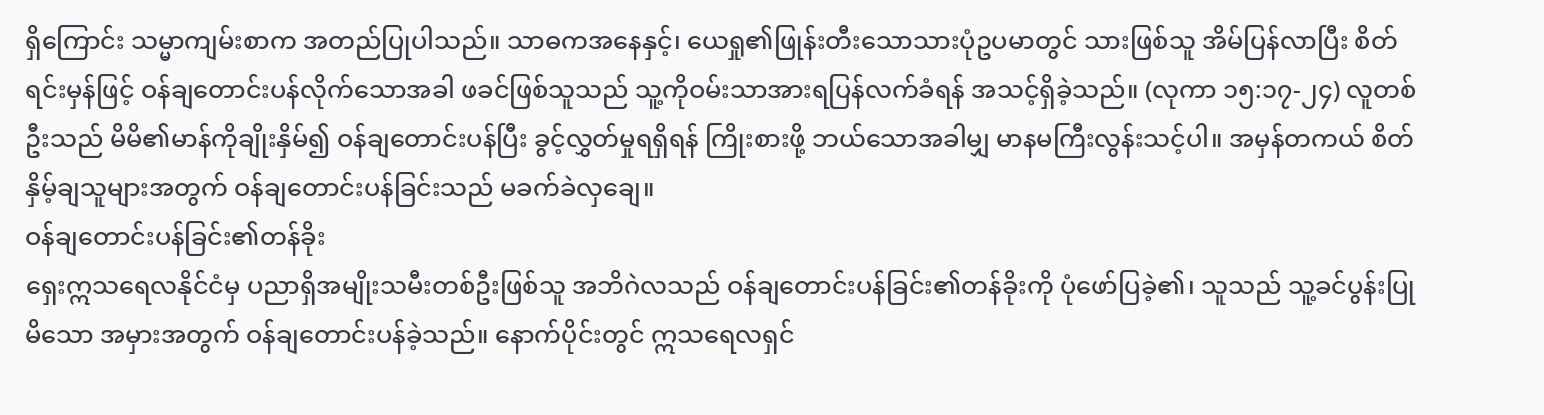ရှိကြောင်း သမ္မာကျမ်းစာက အတည်ပြုပါသည်။ သာဓကအနေနှင့်၊ ယေရှု၏ဖြုန်းတီးသောသားပုံဥပမာတွင် သားဖြစ်သူ အိမ်ပြန်လာပြီး စိတ်ရင်းမှန်ဖြင့် ဝန်ချတောင်းပန်လိုက်သောအခါ ဖခင်ဖြစ်သူသည် သူ့ကိုဝမ်းသာအားရပြန်လက်ခံရန် အသင့်ရှိခဲ့သည်။ (လုကာ ၁၅:၁၇-၂၄) လူတစ်ဦးသည် မိမိ၏မာန်ကိုချိုးနှိမ်၍ ဝန်ချတောင်းပန်ပြီး ခွင့်လွှတ်မှုရရှိရန် ကြိုးစားဖို့ ဘယ်သောအခါမျှ မာနမကြီးလွန်းသင့်ပါ။ အမှန်တကယ် စိတ်နှိမ့်ချသူများအတွက် ဝန်ချတောင်းပန်ခြင်းသည် မခက်ခဲလှချေ။
ဝန်ချတောင်းပန်ခြင်း၏တန်ခိုး
ရှေးဣသရေလနိုင်ငံမှ ပညာရှိအမျိုးသမီးတစ်ဦးဖြစ်သူ အဘိဂဲလသည် ဝန်ချတောင်းပန်ခြင်း၏တန်ခိုးကို ပုံဖော်ပြခဲ့၏၊ သူသည် သူ့ခင်ပွန်းပြုမိသော အမှားအတွက် ဝန်ချတောင်းပန်ခဲ့သည်။ နောက်ပိုင်းတွင် ဣသရေလရှင်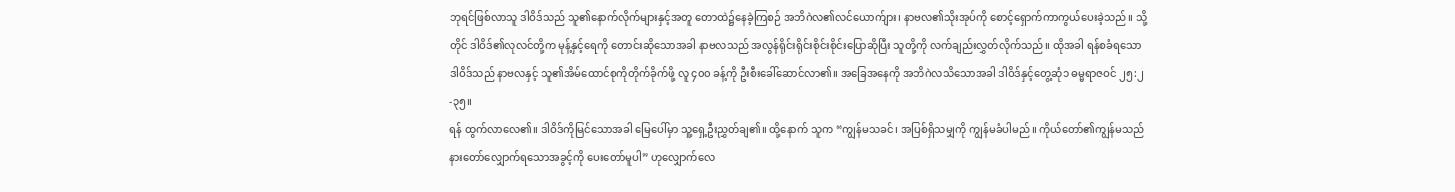ဘုရင်ဖြစ်လာသူ ဒါဝိဒ်သည် သူ၏နောက်လိုက်များနှင့်အတူ တောထဲ၌နေခဲ့ကြစဉ် အဘိဂဲလ၏လင်ယောက်ျား၊ နာဗလ၏သိုးအုပ်ကို စောင့်ရှောက်ကာကွယ်ပေးခဲ့သည်။ သို့တိုင် ဒါဝိဒ်၏လုလင်တို့က မုန့်နှင့်ရေကို တောင်းဆိုသောအခါ နာဗလသည် အလွန်ရိုင်းရိုင်းစိုင်းစိုင်းပြောဆိုပြီး သူတို့ကို လက်ချည်းလွှတ်လိုက်သည်။ ထိုအခါ ရန်စခံရသောဒါဝိဒ်သည် နာဗလနှင့် သူ၏အိမ်ထောင်စုကိုတိုက်ခိုက်ဖို့ လူ ၄၀၀ ခန့်ကို ဦးစီးခေါ်ဆောင်လာ၏။ အခြေအနေကို အဘိဂဲလသိသောအခါ ဒါဝိဒ်နှင့်တွေ့ဆုံ၁ ဓမ္မရာဇဝင် ၂၅:၂-၃၅။
ရန် ထွက်လာလေ၏။ ဒါဝိဒ်ကိုမြင်သောအခါ မြေပေါ်မှာ သူ့ရှေ့ဦးညွှတ်ချ၏။ ထို့နောက် သူက “ကျွန်မသခင်၊ အပြစ်ရှိသမျှကို ကျွန်မခံပါမည်။ ကိုယ်တော်၏ကျွန်မသည် နားတော်လျှောက်ရသောအခွင့်ကို ပေးတော်မူပါ” ဟုလျှောက်လေ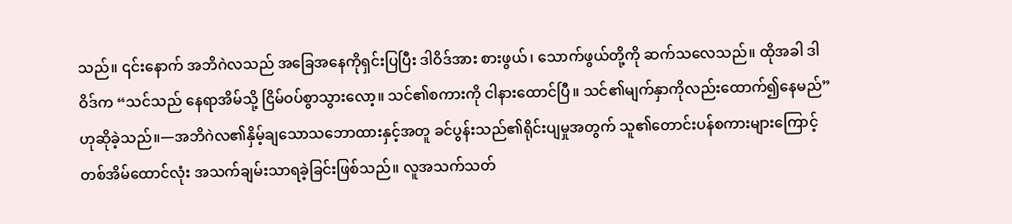သည်။ ၎င်းနောက် အဘိဂဲလသည် အခြေအနေကိုရှင်းပြပြီး ဒါဝိဒ်အား စားဖွယ်၊ သောက်ဖွယ်တို့ကို ဆက်သလေသည်။ ထိုအခါ ဒါဝိဒ်က “သင်သည် နေရာအိမ်သို့ ငြိမ်ဝပ်စွာသွားလော့။ သင်၏စကားကို ငါနားထောင်ပြီ။ သင်၏မျက်နှာကိုလည်းထောက်၍နေမည်” ဟုဆိုခဲ့သည်။—အဘိဂဲလ၏နှိမ့်ချသောသဘောထားနှင့်အတူ ခင်ပွန်းသည်၏ရိုင်းပျမှုအတွက် သူ၏တောင်းပန်စကားများကြောင့် တစ်အိမ်ထောင်လုံး အသက်ချမ်းသာရခဲ့ခြင်းဖြစ်သည်။ လူအသက်သတ်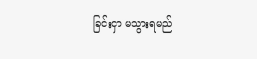ခြင်းငှာ မသွားရမည်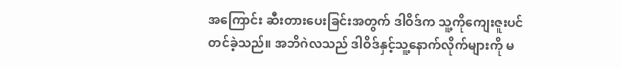အကြောင်း ဆီးတားပေးခြင်းအတွက် ဒါဝိဒ်က သူ့ကိုကျေးဇူးပင်တင်ခဲ့သည်။ အဘိဂဲလသည် ဒါဝိဒ်နှင့်သူ့နောက်လိုက်များကို မ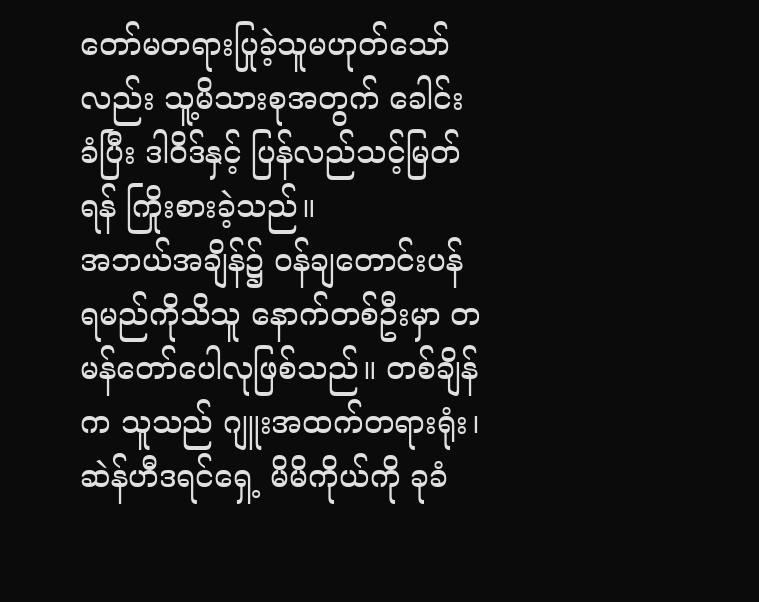တော်မတရားပြုခဲ့သူမဟုတ်သော်လည်း သူ့မိသားစုအတွက် ခေါင်းခံပြီး ဒါဝိဒ်နှင့် ပြန်လည်သင့်မြတ်ရန် ကြိုးစားခဲ့သည်။
အဘယ်အချိန်၌ ဝန်ချတောင်းပန်ရမည်ကိုသိသူ နောက်တစ်ဦးမှာ တမန်တော်ပေါလုဖြစ်သည်။ တစ်ချိန်က သူသည် ဂျူးအထက်တရားရုံး၊ ဆဲန်ဟီဒရင်ရှေ့ မိမိကိုယ်ကို ခုခံ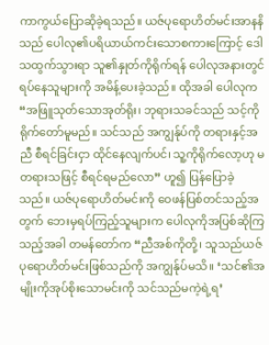ကာကွယ်ပြောဆိုခဲ့ရသည်။ ယဇ်ပုရောဟိတ်မင်းအာနနိသည် ပေါလု၏ပရိယာယ်ကင်းသောစကားကြောင့် ဒေါသထွက်သွားရာ သူ၏နှုတ်ကိုရိုက်ရန် ပေါလုအနားတွင် ရပ်နေသူများကို အမိန့်ပေးခဲ့သည်။ ထိုအခါ ပေါလုက “အဖြူသုတ်သောအုတ်ရိုး၊ ဘုရားသခင်သည် သင့်ကိုရိုက်တော်မူမည်။ သင်သည် အကျွန်ုပ်ကို တရားနှင့်အညီ စီရင်ခြင်းငှာ ထိုင်နေလျက်ပင်၊ သူ့ကိုရိုက်လော့ဟု မတရားသဖြင့် စီရင်ရမည်လော” ဟူ၍ ပြန်ပြောခဲ့သည်။ ယဇ်ပုရောဟိတ်မင်းကို ဝေဖန်ပြစ်တင်သည့်အတွက် ဘေးမှရပ်ကြည့်သူများက ပေါလုကိုအပြစ်ဆိုကြသည့်အခါ တမန်တော်က “ညီအစ်ကိုတို့၊ သူသည်ယဇ်ပုရောဟိတ်မင်းဖြစ်သည်ကို အကျွန်ုပ်မသိ။ ‘သင်၏အမျိုးကိုအုပ်စိုးသောမင်းကို သင်သည်မကဲ့ရဲ့ရ’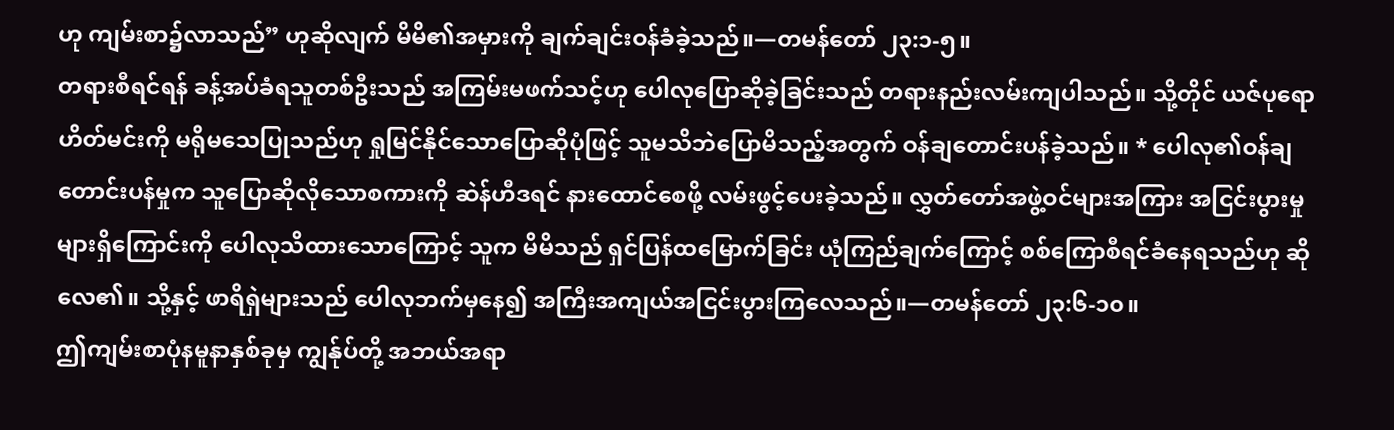ဟု ကျမ်းစာ၌လာသည်” ဟုဆိုလျက် မိမိ၏အမှားကို ချက်ချင်းဝန်ခံခဲ့သည်။—တမန်တော် ၂၃:၁-၅။
တရားစီရင်ရန် ခန့်အပ်ခံရသူတစ်ဦးသည် အကြမ်းမဖက်သင့်ဟု ပေါလုပြောဆိုခဲ့ခြင်းသည် တရားနည်းလမ်းကျပါသည်။ သို့တိုင် ယဇ်ပုရောဟိတ်မင်းကို မရိုမသေပြုသည်ဟု ရှုမြင်နိုင်သောပြောဆိုပုံဖြင့် သူမသိဘဲပြောမိသည့်အတွက် ဝန်ချတောင်းပန်ခဲ့သည်။ * ပေါလု၏ဝန်ချတောင်းပန်မှုက သူပြောဆိုလိုသောစကားကို ဆဲန်ဟီဒရင် နားထောင်စေဖို့ လမ်းဖွင့်ပေးခဲ့သည်။ လွှတ်တော်အဖွဲ့ဝင်များအကြား အငြင်းပွားမှုများရှိကြောင်းကို ပေါလုသိထားသောကြောင့် သူက မိမိသည် ရှင်ပြန်ထမြောက်ခြင်း ယုံကြည်ချက်ကြောင့် စစ်ကြောစီရင်ခံနေရသည်ဟု ဆိုလေ၏။ သို့နှင့် ဖာရိရှဲများသည် ပေါလုဘက်မှနေ၍ အကြီးအကျယ်အငြင်းပွားကြလေသည်။—တမန်တော် ၂၃:၆-၁၀။
ဤကျမ်းစာပုံနမူနာနှစ်ခုမှ ကျွန်ုပ်တို့ အဘယ်အရာ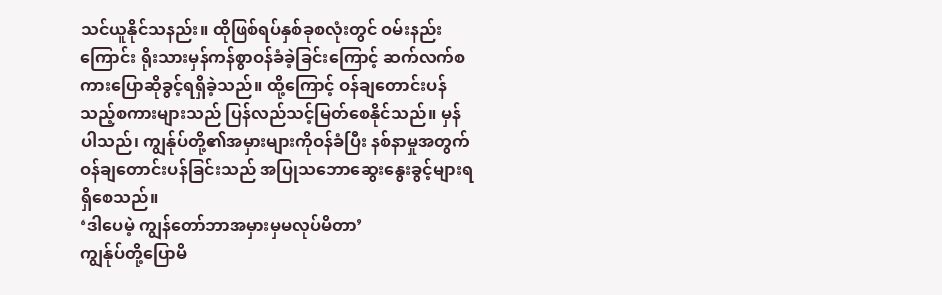သင်ယူနိုင်သနည်း။ ထိုဖြစ်ရပ်နှစ်ခုစလုံးတွင် ဝမ်းနည်းကြောင်း ရိုးသားမှန်ကန်စွာဝန်ခံခဲ့ခြင်းကြောင့် ဆက်လက်စကားပြောဆိုခွင့်ရရှိခဲ့သည်။ ထို့ကြောင့် ဝန်ချတောင်းပန်သည့်စကားများသည် ပြန်လည်သင့်မြတ်စေနိုင်သည်။ မှန်ပါသည်၊ ကျွန်ုပ်တို့၏အမှားများကိုဝန်ခံပြီး နစ်နာမှုအတွက် ဝန်ချတောင်းပန်ခြင်းသည် အပြုသဘောဆွေးနွေးခွင့်များရရှိစေသည်။
‘ဒါပေမဲ့ ကျွန်တော်ဘာအမှားမှမလုပ်မိတာ’
ကျွန်ုပ်တို့ပြောမိ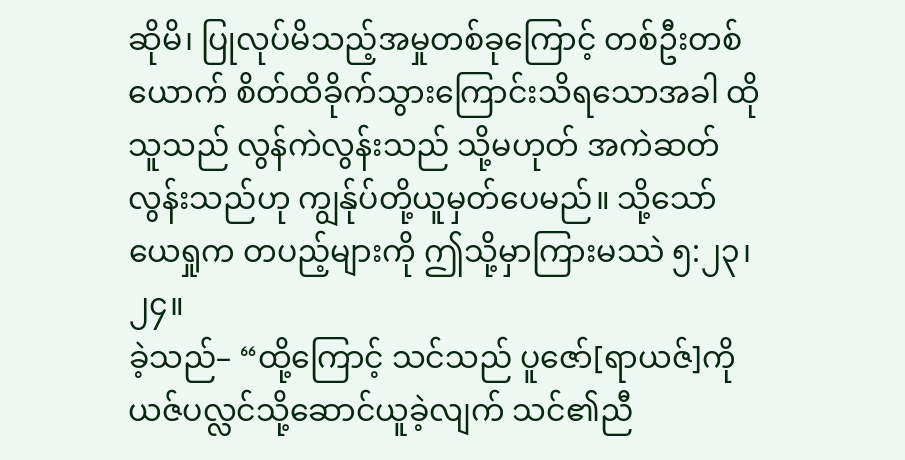ဆိုမိ၊ ပြုလုပ်မိသည့်အမှုတစ်ခုကြောင့် တစ်ဦးတစ်ယောက် စိတ်ထိခိုက်သွားကြောင်းသိရသောအခါ ထိုသူသည် လွန်ကဲလွန်းသည် သို့မဟုတ် အကဲဆတ်လွန်းသည်ဟု ကျွန်ုပ်တို့ယူမှတ်ပေမည်။ သို့သော် ယေရှုက တပည့်များကို ဤသို့မှာကြားမဿဲ ၅:၂၃၊ ၂၄။
ခဲ့သည်– “ထို့ကြောင့် သင်သည် ပူဇော်[ရာယဇ်]ကို ယဇ်ပလ္လင်သို့ဆောင်ယူခဲ့လျက် သင်၏ညီ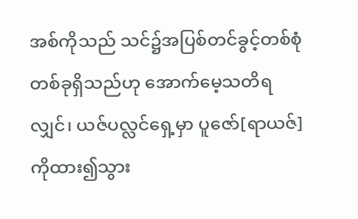အစ်ကိုသည် သင်၌အပြစ်တင်ခွင့်တစ်စုံတစ်ခုရှိသည်ဟု အောက်မေ့သတိရလျှင်၊ ယဇ်ပလ္လင်ရှေ့မှာ ပူဇော်[ရာယဇ်]ကိုထား၍သွား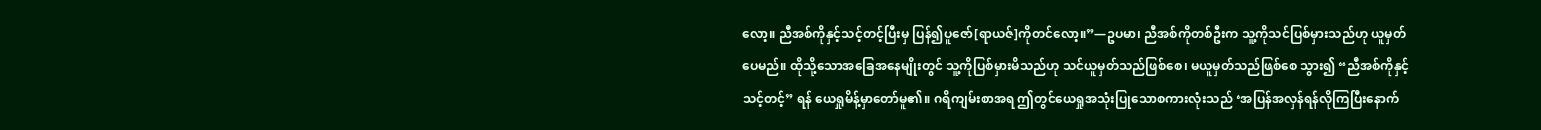လော့။ ညီအစ်ကိုနှင့်သင့်တင့်ပြီးမှ ပြန်၍ပူဇော်[ရာယဇ်]ကိုတင်လော့။”—ဥပမာ၊ ညီအစ်ကိုတစ်ဦးက သူ့ကိုသင်ပြစ်မှားသည်ဟု ယူမှတ်ပေမည်။ ထိုသို့သောအခြေအနေမျိုးတွင် သူ့ကိုပြစ်မှားမိသည်ဟု သင်ယူမှတ်သည်ဖြစ်စေ၊ မယူမှတ်သည်ဖြစ်စေ သွား၍ “ညီအစ်ကိုနှင့်သင့်တင့်” ရန် ယေရှုမိန့်မှာတော်မူ၏။ ဂရိကျမ်းစာအရ ဤတွင်ယေရှုအသုံးပြုသောစကားလုံးသည် ‘အပြန်အလှန်ရန်လိုကြပြီးနောက်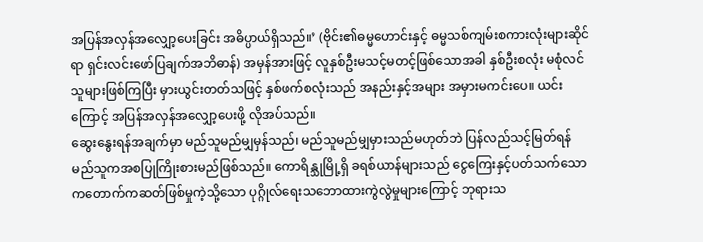အပြန်အလှန်အလျှော့ပေးခြင်း အဓိပ္ပာယ်ရှိသည်။’ (ဗိုင်း၏ဓမ္မဟောင်းနှင့် ဓမ္မသစ်ကျမ်းစကားလုံးများဆိုင်ရာ ရှင်းလင်းဖော်ပြချက်အဘိဓာန်) အမှန်အားဖြင့် လူနှစ်ဦးမသင့်မတင့်ဖြစ်သောအခါ နှစ်ဦးစလုံး မစုံလင်သူများဖြစ်ကြပြီး မှားယွင်းတတ်သဖြင့် နှစ်ဖက်စလုံးသည် အနည်းနှင့်အများ အမှားမကင်းပေ။ ယင်းကြောင့် အပြန်အလှန်အလျှော့ပေးဖို့ လိုအပ်သည်။
ဆွေးနွေးရန်အချက်မှာ မည်သူမည်မျှမှန်သည်၊ မည်သူမည်မျှမှားသည်မဟုတ်ဘဲ ပြန်လည်သင့်မြတ်ရန် မည်သူကအစပြုကြိုးစားမည်ဖြစ်သည်။ ကောရိန္သုမြို့ရှိ ခရစ်ယာန်များသည် ငွေကြေးနှင့်ပတ်သက်သော ကတောက်ကဆတ်ဖြစ်မှုကဲ့သို့သော ပုဂ္ဂိုလ်ရေးသဘောထားကွဲလွဲမှုများကြောင့် ဘုရားသ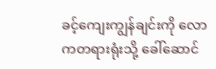ခင့်ကျေးကျွန်ချင်းကို လောကတရားရုံးသို့ ခေါ်ဆောင်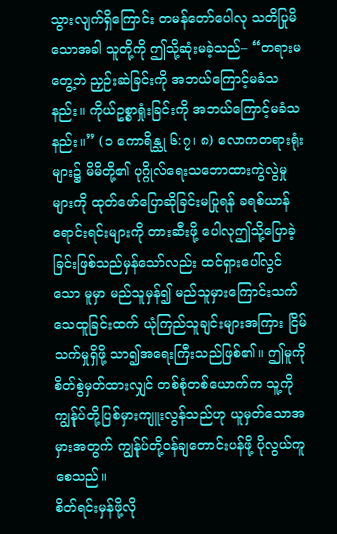သွားလျက်ရှိကြောင်း တမန်တော်ပေါလု သတိပြုမိသောအခါ သူတို့ကို ဤသို့ဆုံးမခဲ့သည်– “တရားမတွေ့ဘဲ ညှဉ်းဆဲခြင်းကို အဘယ်ကြောင့်မခံသနည်း။ ကိုယ်ဥစ္စာရှုံးခြင်းကို အဘယ်ကြောင့်မခံသနည်း။” (၁ ကောရိန္သု ၆:၇၊ ၈) လောကတရားရုံးများ၌ မိမိတို့၏ ပုဂ္ဂိုလ်ရေးသဘောထားကွဲလွဲမှုများကို ထုတ်ဖော်ပြောဆိုခြင်းမပြုရန် ခရစ်ယာန်ရောင်းရင်းများကို တားဆီးဖို့ ပေါလုဤသို့ပြောခဲ့ခြင်းဖြစ်သည်မှန်သော်လည်း ထင်ရှားပေါ်လွင်သော မူမှာ မည်သူမှန်၍ မည်သူမှားကြောင်းသက်သေထူခြင်းထက် ယုံကြည်သူချင်းများအကြား ငြိမ်သက်မှုရှိဖို့ သာ၍အရေးကြီးသည်ဖြစ်၏။ ဤမူကို စိတ်စွဲမှတ်ထားလျှင် တစ်စုံတစ်ယောက်က သူ့ကို ကျွန်ုပ်တို့ပြစ်မှားကျူးလွန်သည်ဟု ယူမှတ်သောအမှားအတွက် ကျွန်ုပ်တို့ဝန်ချတောင်းပန်ဖို့ ပိုလွယ်ကူစေသည်။
စိတ်ရင်းမှန်ဖို့လို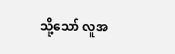သို့သော် လူအ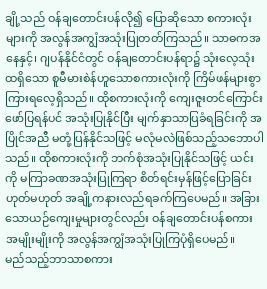ချို့သည် ဝန်ချတောင်းပန်လို၍ ပြောဆိုသော စကားလုံးများကို အလွန်အကျွံအသုံးပြုတတ်ကြသည်။ သာဓကအနေနှင့်၊ ဂျပန်နိုင်ငံတွင် ဝန်ချတောင်းပန်ရာ၌ သုံးလေ့သုံးထရှိသော စူမီမားစဲန်ဟူသောစကားလုံးကို ကြိမ်ဖန်များစွာ ကြားရလေ့ရှိသည်။ ထိုစကားလုံးကို ကျေးဇူးတင်ကြောင်းဖော်ပြရန်ပင် အသုံးပြုနိုင်ပြီး မျက်နှာသာပြခံရခြင်းကို အပြိုင်အညီ မတုံ့ပြန်နိုင်သဖြင့် မလုံမလဲဖြစ်သည့်သဘောပါသည်။ ထိုစကားလုံးကို ဘက်စုံအသုံးပြုနိုင်သဖြင့် ယင်းကို မကြာခဏအသုံးပြုကြရာ စိတ်ရင်းမှန်ဖြင့်ပြောခြင်းဟုတ်မဟုတ် အချို့ကနားလည်ရခက်ကြပေမည်။ အခြားသောယဉ်ကျေးမှုများတွင်လည်း ဝန်ချတောင်းပန်စကားအမျိုးမျိုးကို အလွန်အကျွံအသုံးပြုကြပုံရှိပေမည်။
မည်သည့်ဘာသာစကား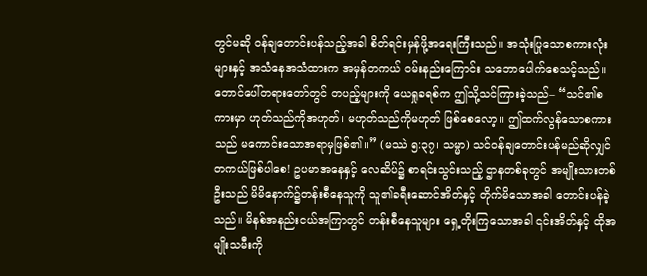တွင်မဆို ဝန်ချတောင်းပန်သည့်အခါ စိတ်ရင်းမှန်ဖို့အရေးကြီးသည်။ အသုံးပြုသောစကားလုံးများနှင့် အသံနေအသံထားက အမှန်တကယ် ဝမ်းနည်းကြောင်း သဘောပေါက်စေသင့်သည်။ တောင်ပေါ်တရားတော်တွင် တပည့်များကို ယေရှုခရစ်က ဤသို့သင်ကြားခဲ့သည်– “သင်၏စကားမှာ ဟုတ်သည်ကိုအဟုတ်၊ မဟုတ်သည်ကိုမဟုတ် ဖြစ်စေလော့။ ဤထက်လွန်သောစကားသည် မကောင်းသောအရာမှဖြစ်၏။” (မဿဲ ၅:၃၇၊ သမ္မာ) သင်ဝန်ချတောင်းပန်မည်ဆိုလျှင် တကယ်ဖြစ်ပါစေ! ဥပမာအနေနှင့် လေဆိပ်၌ စာရင်းသွင်းသည့် ဌာနတစ်ခုတွင် အမျိုးသားတစ်ဦးသည် မိမိနောက်၌တန်းစီနေသူကို သူ၏ခရီးဆောင်အိတ်နှင့် တိုက်မိသောအခါ တောင်းပန်ခဲ့သည်။ မိနစ်အနည်းငယ်အကြာတွင် တန်းစီနေသူများ ရှေ့တိုးကြသောအခါ ၎င်းအိတ်နှင့် ထိုအမျိုးသမီးကို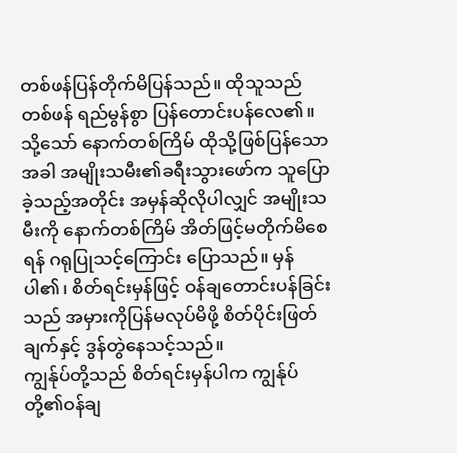တစ်ဖန်ပြန်တိုက်မိပြန်သည်။ ထိုသူသည် တစ်ဖန် ရည်မွန်စွာ ပြန်တောင်းပန်လေ၏။ သို့သော် နောက်တစ်ကြိမ် ထိုသို့ဖြစ်ပြန်သောအခါ အမျိုးသမီး၏ခရီးသွားဖော်က သူပြောခဲ့သည့်အတိုင်း အမှန်ဆိုလိုပါလျှင် အမျိုးသမီးကို နောက်တစ်ကြိမ် အိတ်ဖြင့်မတိုက်မိစေရန် ဂရုပြုသင့်ကြောင်း ပြောသည်။ မှန်ပါ၏၊ စိတ်ရင်းမှန်ဖြင့် ဝန်ချတောင်းပန်ခြင်းသည် အမှားကိုပြန်မလုပ်မိဖို့ စိတ်ပိုင်းဖြတ်ချက်နှင့် ဒွန်တွဲနေသင့်သည်။
ကျွန်ုပ်တို့သည် စိတ်ရင်းမှန်ပါက ကျွန်ုပ်တို့၏ဝန်ချ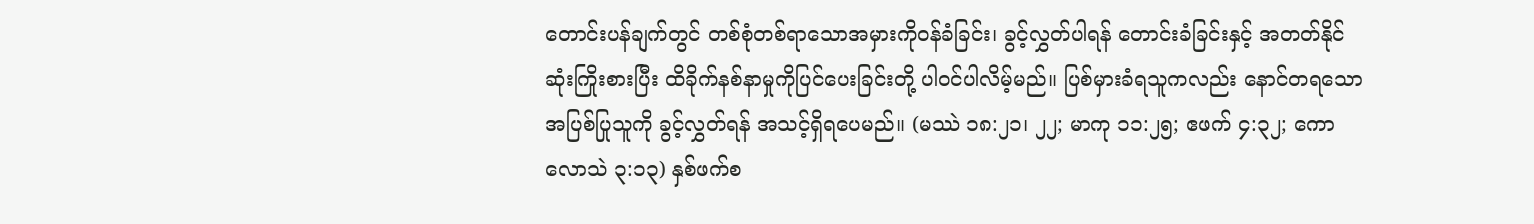တောင်းပန်ချက်တွင် တစ်စုံတစ်ရာသောအမှားကိုဝန်ခံခြင်း၊ ခွင့်လွှတ်ပါရန် တောင်းခံခြင်းနှင့် အတတ်နိုင်ဆုံးကြိုးစားပြီး ထိခိုက်နစ်နာမှုကိုပြင်ပေးခြင်းတို့ ပါဝင်ပါလိမ့်မည်။ ပြစ်မှားခံရသူကလည်း နောင်တရသောအပြစ်ပြုသူကို ခွင့်လွှတ်ရန် အသင့်ရှိရပေမည်။ (မဿဲ ၁၈:၂၁၊ ၂၂; မာကု ၁၁:၂၅; ဧဖက် ၄:၃၂; ကောလောသဲ ၃:၁၃) နှစ်ဖက်စ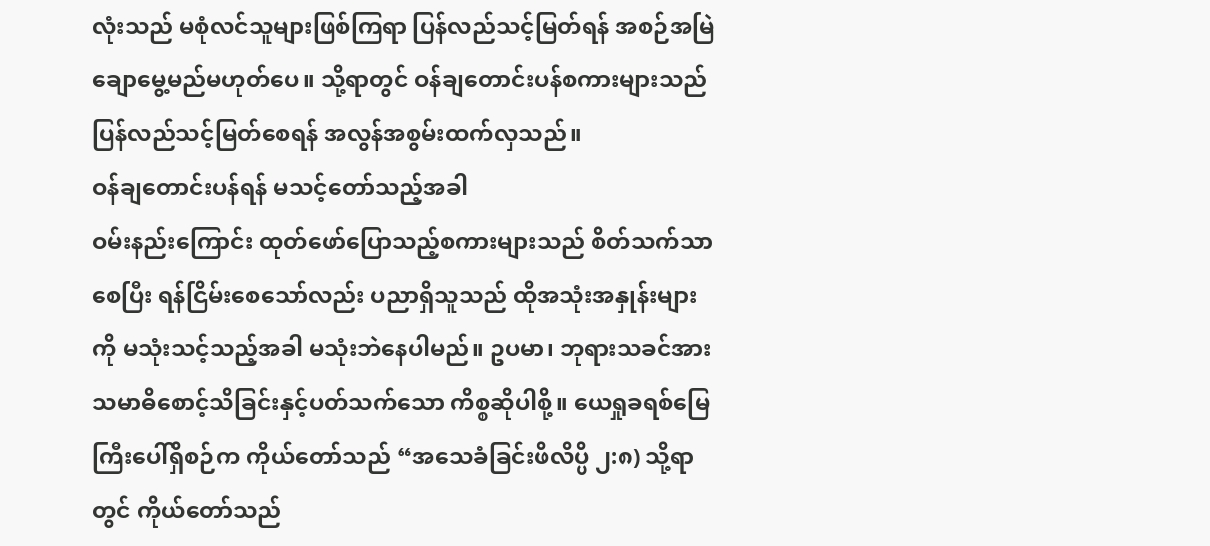လုံးသည် မစုံလင်သူများဖြစ်ကြရာ ပြန်လည်သင့်မြတ်ရန် အစဉ်အမြဲ ချောမွေ့မည်မဟုတ်ပေ။ သို့ရာတွင် ဝန်ချတောင်းပန်စကားများသည် ပြန်လည်သင့်မြတ်စေရန် အလွန်အစွမ်းထက်လှသည်။
ဝန်ချတောင်းပန်ရန် မသင့်တော်သည့်အခါ
ဝမ်းနည်းကြောင်း ထုတ်ဖော်ပြောသည့်စကားများသည် စိတ်သက်သာစေပြီး ရန်ငြိမ်းစေသော်လည်း ပညာရှိသူသည် ထိုအသုံးအနှုန်းများကို မသုံးသင့်သည့်အခါ မသုံးဘဲနေပါမည်။ ဥပမာ၊ ဘုရားသခင်အား သမာဓိစောင့်သိခြင်းနှင့်ပတ်သက်သော ကိစ္စဆိုပါစို့။ ယေရှုခရစ်မြေကြီးပေါ်ရှိစဉ်က ကိုယ်တော်သည် “အသေခံခြင်းဖိလိပ္ပိ ၂:၈) သို့ရာတွင် ကိုယ်တော်သည်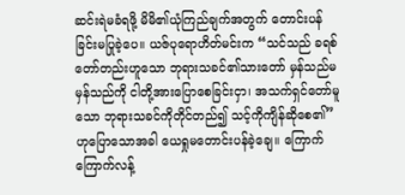ဆင်းရဲမခံရဖို့ မိမိ၏ယုံကြည်ချက်အတွက် တောင်းပန်ခြင်းမပြုခဲ့ပေ။ ယဇ်ပုရောဟိတ်မင်းက “သင်သည် ခရစ်တော်တည်းဟူသော ဘုရားသခင်၏သားတော် မှန်သည်မမှန်သည်ကို ငါတို့အားပြောစေခြင်းငှာ၊ အသက်ရှင်တော်မူသော ဘုရားသခင်ကိုတိုင်တည်၍ သင့်ကိုကျိန်ဆိုစေ၏” ဟုပြောသောအခါ ယေရှုမတောင်းပန်ခဲ့ချေ။ ကြောက်ကြောက်လန့်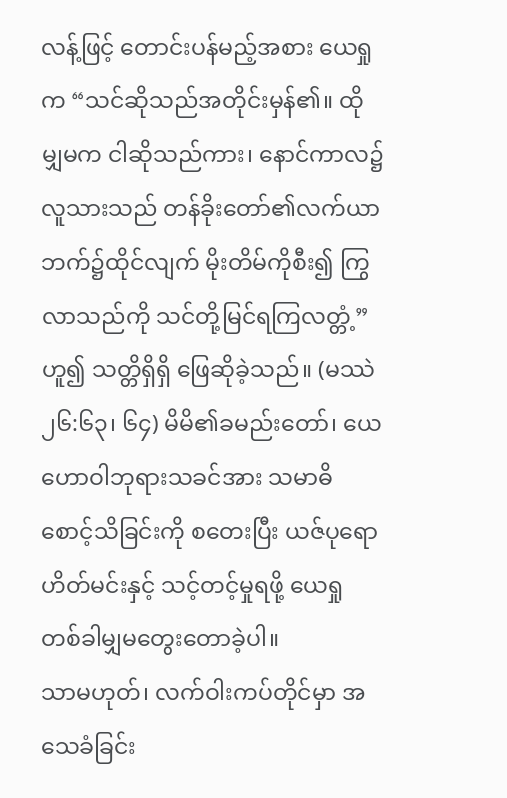လန့်ဖြင့် တောင်းပန်မည့်အစား ယေရှုက “သင်ဆိုသည်အတိုင်းမှန်၏။ ထိုမျှမက ငါဆိုသည်ကား၊ နောင်ကာလ၌ လူသားသည် တန်ခိုးတော်၏လက်ယာဘက်၌ထိုင်လျက် မိုးတိမ်ကိုစီး၍ ကြွလာသည်ကို သင်တို့မြင်ရကြလတ္တံ့” ဟူ၍ သတ္တိရှိရှိ ဖြေဆိုခဲ့သည်။ (မဿဲ ၂၆:၆၃၊ ၆၄) မိမိ၏ခမည်းတော်၊ ယေဟောဝါဘုရားသခင်အား သမာဓိစောင့်သိခြင်းကို စတေးပြီး ယဇ်ပုရောဟိတ်မင်းနှင့် သင့်တင့်မှုရဖို့ ယေရှုတစ်ခါမျှမတွေးတောခဲ့ပါ။
သာမဟုတ်၊ လက်ဝါးကပ်တိုင်မှာ အသေခံခြင်း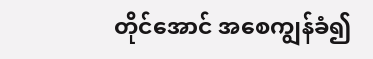တိုင်အောင် အစေကျွန်ခံ၍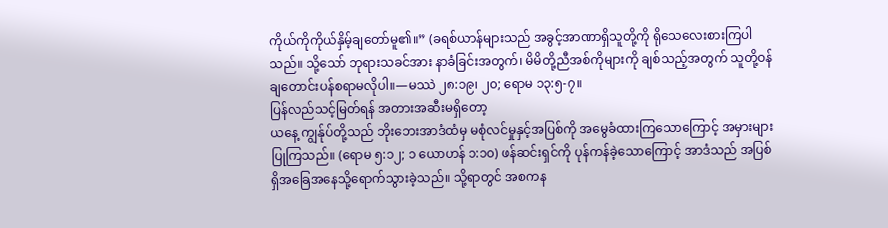ကိုယ်ကိုကိုယ်နှိမ့်ချတော်မူ၏။” (ခရစ်ယာန်များသည် အခွင့်အာဏာရှိသူတို့ကို ရိုသေလေးစားကြပါသည်။ သို့သော် ဘုရားသခင်အား နာခံခြင်းအတွက်၊ မိမိတို့ညီအစ်ကိုများကို ချစ်သည့်အတွက် သူတို့ဝန်ချတောင်းပန်စရာမလိုပါ။—မဿဲ ၂၈:၁၉၊ ၂၀; ရောမ ၁၃:၅-၇။
ပြန်လည်သင့်မြတ်ရန် အတားအဆီးမရှိတော့
ယနေ့ ကျွန်ုပ်တို့သည် ဘိုးဘေးအာဒံထံမှ မစုံလင်မှုနှင့်အပြစ်ကို အမွေခံထားကြသောကြောင့် အမှားများပြုကြသည်။ (ရောမ ၅:၁၂; ၁ ယောဟန် ၁:၁၀) ဖန်ဆင်းရှင်ကို ပုန်ကန်ခဲ့သောကြောင့် အာဒံသည် အပြစ်ရှိအခြေအနေသို့ရောက်သွားခဲ့သည်။ သို့ရာတွင် အစကန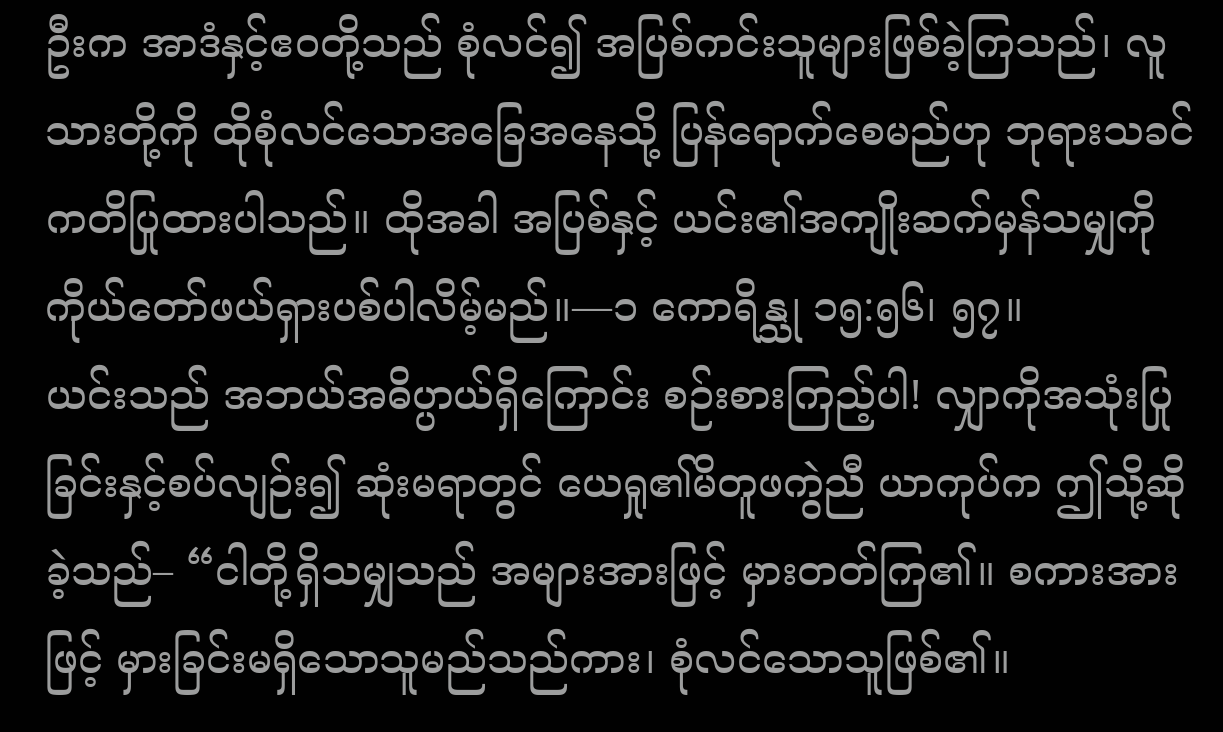ဦးက အာဒံနှင့်ဧဝတို့သည် စုံလင်၍ အပြစ်ကင်းသူများဖြစ်ခဲ့ကြသည်၊ လူသားတို့ကို ထိုစုံလင်သောအခြေအနေသို့ ပြန်ရောက်စေမည်ဟု ဘုရားသခင်ကတိပြုထားပါသည်။ ထိုအခါ အပြစ်နှင့် ယင်း၏အကျိုးဆက်မှန်သမျှကို ကိုယ်တော်ဖယ်ရှားပစ်ပါလိမ့်မည်။—၁ ကောရိန္သု ၁၅:၅၆၊ ၅၇။
ယင်းသည် အဘယ်အဓိပ္ပာယ်ရှိကြောင်း စဉ်းစားကြည့်ပါ! လျှာကိုအသုံးပြုခြင်းနှင့်စပ်လျဉ်း၍ ဆုံးမရာတွင် ယေရှု၏မိတူဖကွဲညီ ယာကုပ်က ဤသို့ဆိုခဲ့သည်– “ငါတို့ရှိသမျှသည် အများအားဖြင့် မှားတတ်ကြ၏။ စကားအားဖြင့် မှားခြင်းမရှိသောသူမည်သည်ကား၊ စုံလင်သောသူဖြစ်၏။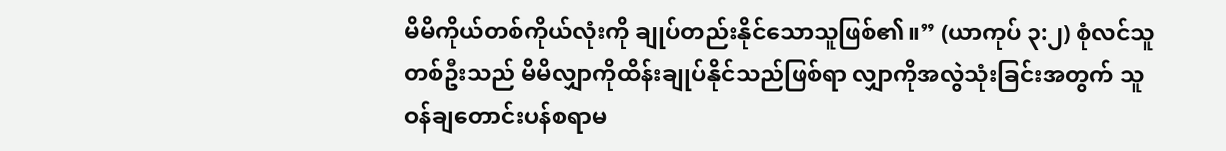မိမိကိုယ်တစ်ကိုယ်လုံးကို ချုပ်တည်းနိုင်သောသူဖြစ်၏။” (ယာကုပ် ၃:၂) စုံလင်သူတစ်ဦးသည် မိမိလျှာကိုထိန်းချုပ်နိုင်သည်ဖြစ်ရာ လျှာကိုအလွဲသုံးခြင်းအတွက် သူဝန်ချတောင်းပန်စရာမ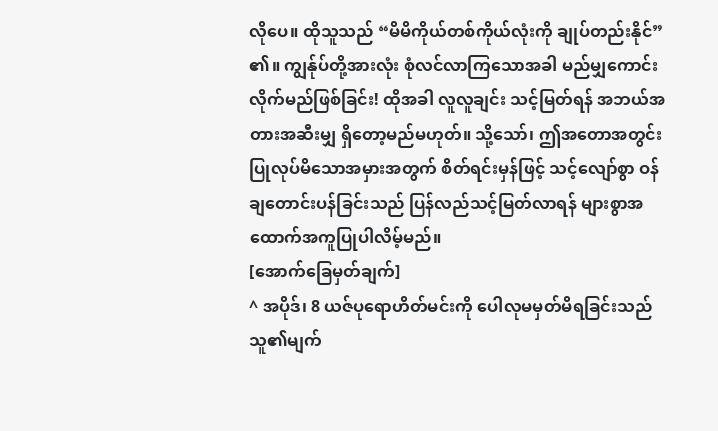လိုပေ။ ထိုသူသည် “မိမိကိုယ်တစ်ကိုယ်လုံးကို ချုပ်တည်းနိုင်” ၏။ ကျွန်ုပ်တို့အားလုံး စုံလင်လာကြသောအခါ မည်မျှကောင်းလိုက်မည်ဖြစ်ခြင်း! ထိုအခါ လူလူချင်း သင့်မြတ်ရန် အဘယ်အတားအဆီးမျှ ရှိတော့မည်မဟုတ်။ သို့သော်၊ ဤအတောအတွင်း ပြုလုပ်မိသောအမှားအတွက် စိတ်ရင်းမှန်ဖြင့် သင့်လျော်စွာ ဝန်ချတောင်းပန်ခြင်းသည် ပြန်လည်သင့်မြတ်လာရန် များစွာအထောက်အကူပြုပါလိမ့်မည်။
[အောက်ခြေမှတ်ချက်]
^ အပိုဒ်၊ 8 ယဇ်ပုရောဟိတ်မင်းကို ပေါလုမမှတ်မိရခြင်းသည် သူ၏မျက်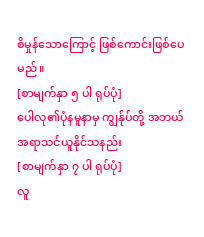စိမှုန်သောကြောင့် ဖြစ်ကောင်းဖြစ်ပေမည်။
[စာမျက်နှာ ၅ ပါ ရုပ်ပုံ]
ပေါလု၏ပုံနမူနာမှ ကျွန်ုပ်တို့ အဘယ်အရာသင်ယူနိုင်သနည်း
[စာမျက်နှာ ၇ ပါ ရုပ်ပုံ]
လူ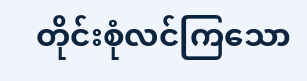တိုင်းစုံလင်ကြသော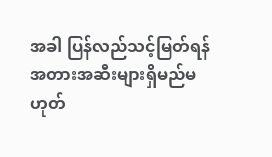အခါ ပြန်လည်သင့်မြတ်ရန် အတားအဆီးများရှိမည်မဟုတ်